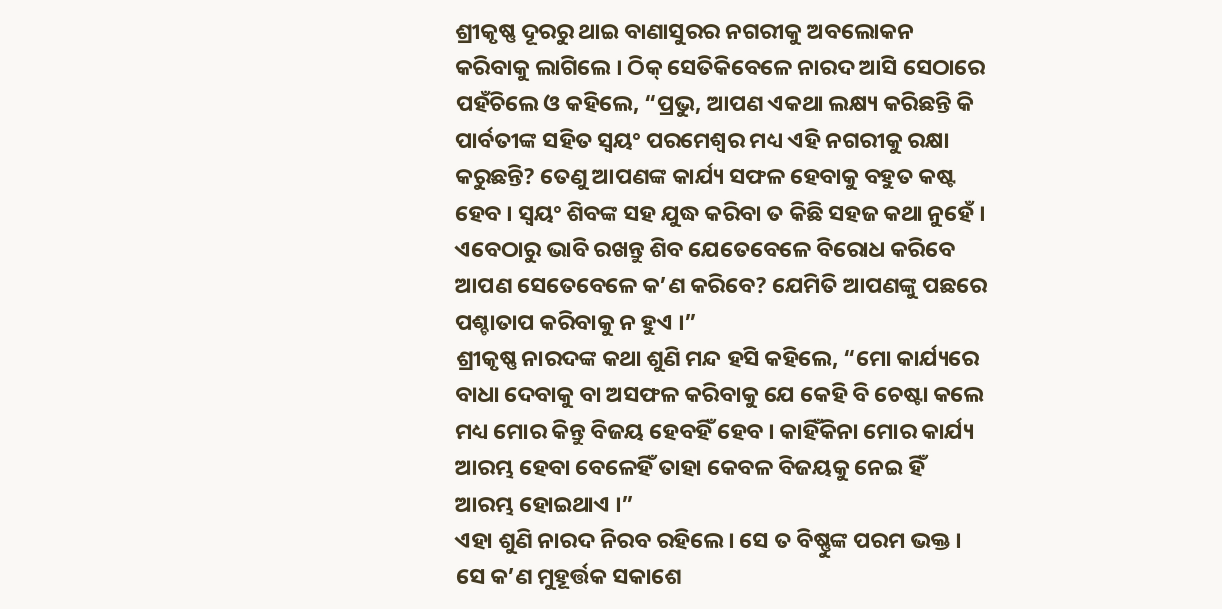ଶ୍ରୀକୃଷ୍ଣ ଦୂରରୁ ଥାଇ ବାଣାସୁରର ନଗରୀକୁ ଅବଲୋକନ କରିବାକୁ ଲାଗିଲେ । ଠିକ୍ ସେତିକିବେଳେ ନାରଦ ଆସି ସେଠାରେ ପହଁଚିଲେ ଓ କହିଲେ, “ପ୍ରଭୁ, ଆପଣ ଏକଥା ଲକ୍ଷ୍ୟ କରିଛନ୍ତି କି ପାର୍ବତୀଙ୍କ ସହିତ ସ୍ୱୟଂ ପରମେଶ୍ୱର ମଧ୍ୟ ଏହି ନଗରୀକୁ ରକ୍ଷା କରୁଛନ୍ତି? ତେଣୁ ଆପଣଙ୍କ କାର୍ଯ୍ୟ ସଫଳ ହେବାକୁ ବହୁତ କଷ୍ଟ ହେବ । ସ୍ୱୟଂ ଶିବଙ୍କ ସହ ଯୁଦ୍ଧ କରିବା ତ କିଛି ସହଜ କଥା ନୁହେଁ । ଏବେଠାରୁ ଭାବି ରଖନ୍ତୁ ଶିବ ଯେତେବେଳେ ବିରୋଧ କରିବେ ଆପଣ ସେତେବେଳେ କ’ଣ କରିବେ? ଯେମିତି ଆପଣଙ୍କୁ ପଛରେ ପଶ୍ଚାତାପ କରିବାକୁ ନ ହୁଏ ।”
ଶ୍ରୀକୃଷ୍ଣ ନାରଦଙ୍କ କଥା ଶୁଣି ମନ୍ଦ ହସି କହିଲେ, “ମୋ କାର୍ଯ୍ୟରେ ବାଧା ଦେବାକୁ ବା ଅସଫଳ କରିବାକୁ ଯେ କେହି ବି ଚେଷ୍ଟା କଲେ ମଧ୍ୟ ମୋର କିନ୍ତୁ ବିଜୟ ହେବହିଁ ହେବ । କାହିଁକିନା ମୋର କାର୍ଯ୍ୟ ଆରମ୍ଭ ହେବା ବେଳେହିଁ ତାହା କେବଳ ବିଜୟକୁ ନେଇ ହିଁ ଆରମ୍ଭ ହୋଇଥାଏ ।”
ଏହା ଶୁଣି ନାରଦ ନିରବ ରହିଲେ । ସେ ତ ବିଷ୍ଣୁଙ୍କ ପରମ ଭକ୍ତ । ସେ କ’ଣ ମୁହୂର୍ତ୍ତକ ସକାଶେ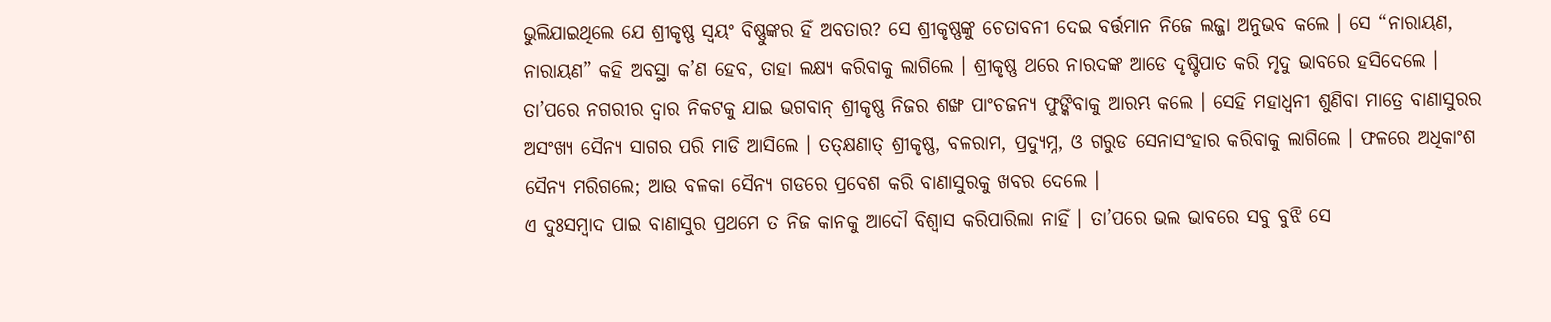ଭୁଲିଯାଇଥିଲେ ଯେ ଶ୍ରୀକୃଷ୍ଣ ସ୍ୱୟଂ ବିଷ୍ଣୁଙ୍କର ହିଁ ଅବତାର? ସେ ଶ୍ରୀକୃଷ୍ଣଙ୍କୁ ଚେତାବନୀ ଦେଇ ବର୍ତ୍ତମାନ ନିଜେ ଲଜ୍ଜା ଅନୁଭବ କଲେ । ସେ “ନାରାୟଣ, ନାରାୟଣ” କହି ଅବସ୍ଥା କ’ଣ ହେବ, ତାହା ଲକ୍ଷ୍ୟ କରିବାକୁ ଲାଗିଲେ । ଶ୍ରୀକୃଷ୍ଣ ଥରେ ନାରଦଙ୍କ ଆଡେ ଦୃଷ୍ଟିପାତ କରି ମୃଦୁ ଭାବରେ ହସିଦେଲେ ।
ତା’ପରେ ନଗରୀର ଦ୍ୱାର ନିକଟକୁ ଯାଇ ଭଗବାନ୍ ଶ୍ରୀକୃଷ୍ଣ ନିଜର ଶଙ୍ଖ ପାଂଚଜନ୍ୟ ଫୁଙ୍କିବାକୁ ଆରମ୍ଭ କଲେ । ସେହି ମହାଧ୍ୱନୀ ଶୁଣିବା ମାତ୍ରେ ବାଣାସୁରର ଅସଂଖ୍ୟ ସୈନ୍ୟ ସାଗର ପରି ମାଡି ଆସିଲେ । ତତ୍କ୍ଷଣାତ୍ ଶ୍ରୀକୃଷ୍ଣ, ବଳରାମ, ପ୍ରଦ୍ୟୁମ୍ନ, ଓ ଗରୁଡ ସେନାସଂହାର କରିବାକୁ ଲାଗିଲେ । ଫଳରେ ଅଧିକାଂଶ ସୈନ୍ୟ ମରିଗଲେ; ଆଉ ବଳକା ସୈନ୍ୟ ଗଡରେ ପ୍ରବେଶ କରି ବାଣାସୁରକୁ ଖବର ଦେଲେ ।
ଏ ଦୁଃସମ୍ବାଦ ପାଇ ବାଣାସୁର ପ୍ରଥମେ ତ ନିଜ କାନକୁ ଆଦୌ ବିଶ୍ୱାସ କରିପାରିଲା ନାହିଁ । ତା’ପରେ ଭଲ ଭାବରେ ସବୁ ବୁଝି ସେ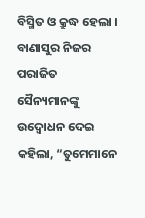ବିସ୍ମିତ ଓ କ୍ରୁଦ୍ଧ ହେଲା ।
ବାଣାସୁର ନିଜର ପରାଜିତ ସୈନ୍ୟମାନଙ୍କୁ ଉଦ୍ବୋଧନ ଦେଇ କହିଲା, “ତୁମେମାନେ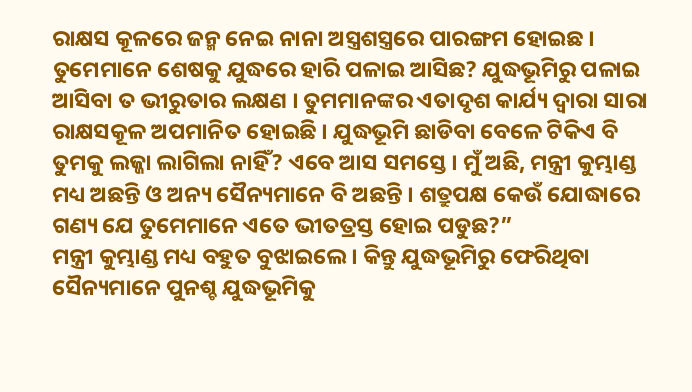ରାକ୍ଷସ କୂଳରେ ଜନ୍ମ ନେଇ ନାନା ଅସ୍ତ୍ରଶସ୍ତ୍ରରେ ପାରଙ୍ଗମ ହୋଇଛ । ତୁମେମାନେ ଶେଷକୁ ଯୁଦ୍ଧରେ ହାରି ପଳାଇ ଆସିଛ? ଯୁଦ୍ଧଭୂମିରୁ ପଳାଇ ଆସିବା ତ ଭୀରୁତାର ଲକ୍ଷଣ । ତୁମମାନଙ୍କର ଏତାଦୃଶ କାର୍ଯ୍ୟ ଦ୍ୱାରା ସାରା ରାକ୍ଷସକୂଳ ଅପମାନିତ ହୋଇଛି । ଯୁଦ୍ଧଭୂମି ଛାଡିବା ବେଳେ ଟିକିଏ ବି ତୁମକୁ ଲଜ୍ଜା ଲାଗିଲା ନାହିଁ? ଏବେ ଆସ ସମସ୍ତେ । ମୁଁ ଅଛି, ମନ୍ତ୍ରୀ କୁମ୍ଭାଣ୍ଡ ମଧ୍ୟ ଅଛନ୍ତି ଓ ଅନ୍ୟ ସୈନ୍ୟମାନେ ବି ଅଛନ୍ତି । ଶତ୍ରୁପକ୍ଷ କେଉଁ ଯୋଦ୍ଧାରେ ଗଣ୍ୟ ଯେ ତୁମେମାନେ ଏତେ ଭୀତତ୍ରସ୍ତ ହୋଇ ପଡୁଛ?”
ମନ୍ତ୍ରୀ କୁମ୍ଭାଣ୍ଡ ମଧ୍ୟ ବହୁତ ବୁଝାଇଲେ । କିନ୍ତୁ ଯୁଦ୍ଧଭୂମିରୁ ଫେରିଥିବା ସୈନ୍ୟମାନେ ପୁନଶ୍ଚ ଯୁଦ୍ଧଭୂମିକୁ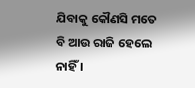ଯିବାକୁ କୌଣସି ମତେ ବି ଆଉ ରାଜି ହେଲେ ନାହିଁ ।